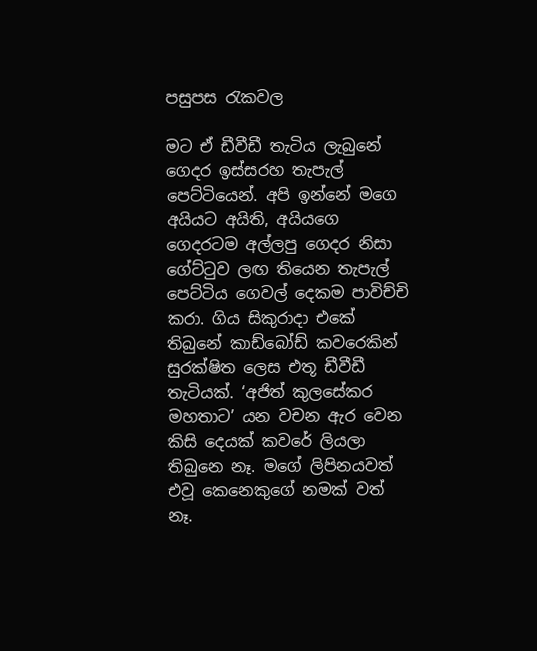පසුපස රැකවල

මට ඒ ඩීවීඩී තැටිය ලැබුනේ ගෙදර ඉස්සරහ තැපැල් පෙට්ටියෙන්. අපි ඉන්නේ මගෙ අයියට අයිති, අයියගෙ ගෙදරටම අල්ලපු ගෙදර නිසා ගේට්ටුව ලඟ තියෙන තැපැල් පෙට්ටිය ගෙවල් දෙකම පාවිච්චි කරා. ගිය සිකුරාදා එකේ තිබුනේ කාඩ්බෝඩ් කවරෙකින් සුරක්ෂිත ලෙස එතූ ඩීවීඩී තැටියක්. ‘අජිත් කුලසේකර මහතාට’ යන වචන ඇර වෙන කිසි දෙයක් කවරේ ලියලා තිබුනෙ නෑ. මගේ ලිපිනයවත් එවූ කෙනෙකුගේ නමක් වත් නෑ.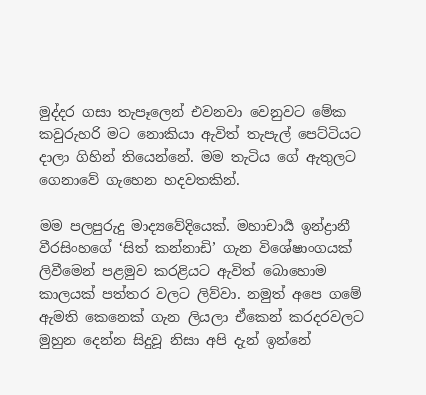මුද්දර ගසා තැපෑලෙන් එවනවා වෙනුවට මේක කවුරුහරි මට නොකියා ඇවිත් තැපැල් පෙට්ටියට දාලා ගිහින් තියෙන්නේ. මම තැටිය ගේ ඇතුලට ගෙනාවේ ගැහෙන හදවතකින්.

මම පලපුරුදු මාද්‍යවේදියෙක්. මහාචාර්‍ය ඉන්ද්‍රානී වීරසිංහගේ ‘සිත් කන්නාඩි’ ගැන විශේෂාංගයක් ලිවීමෙන් පළමුව කරළියට ඇවිත් බොහොම කාලයක් පත්තර වලට ලිව්වා. නමුත් අපෙ ගමේ ඇමති කෙනෙක් ගැන ලියලා ඒකෙන් කරදරවලට මුහුන දෙන්න සිදුවූ නිසා අපි දැන් ඉන්නේ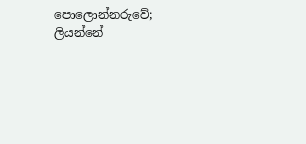පොලොන්නරුවේ; ලියන්නේ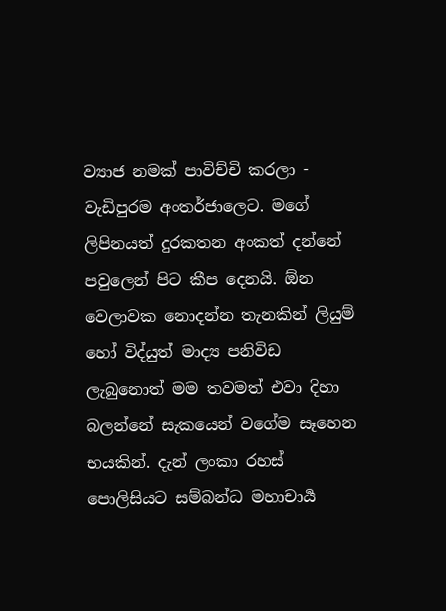ව්‍යාජ නමක් පාවිච්චි කරලා - වැඩිපුරම අංතර්ජාලෙට. මගේ ලිපිනයත් දුරකතන අංකත් දන්නේ පවුලෙන් පිට කීප දෙනයි. ඕන වෙලාවක නොදන්න තැනකින් ලියුම් හෝ විද්යුත් මාද්‍ය පනිවිඩ ලැබුනොත් මම තවමත් එවා දිහා බලන්නේ සැකයෙන් වගේම සෑහෙන භයකින්. දැන් ලංකා රහස් පොලිසියට සම්බන්ධ මහාචාර්‍ය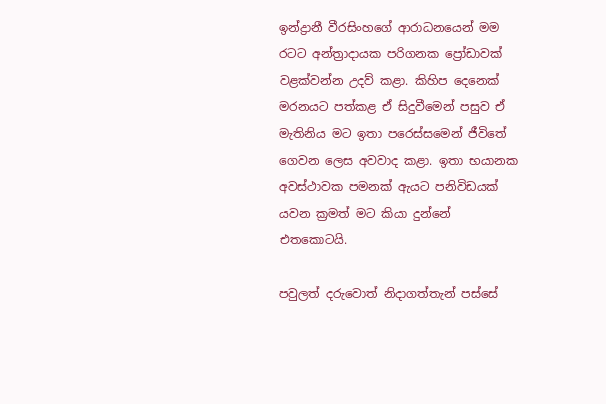ඉන්ද්‍රානී වීරසිංහගේ ආරාධනයෙන් මම රටට අන්ත්‍රාදායක පරිගනක ප්‍රෝඩාවක් වළක්වන්න උදව් කළා. කිහිප දෙනෙක් මරනයට පත්කළ ඒ සිදුවීමෙන් පසුව ඒ මැතිනිය මට ඉතා පරෙස්සමෙන් ජීවිතේ ගෙවන ලෙස අවවාද කළා. ඉතා භයානක අවස්ථාවක පමනක් ඇයට පනිවිඩයක් යවන ක්‍රමත් මට කියා දුන්නේ එතකොටයි.

පවුලත් දරුවොත් නිදාගත්තැන් පස්සේ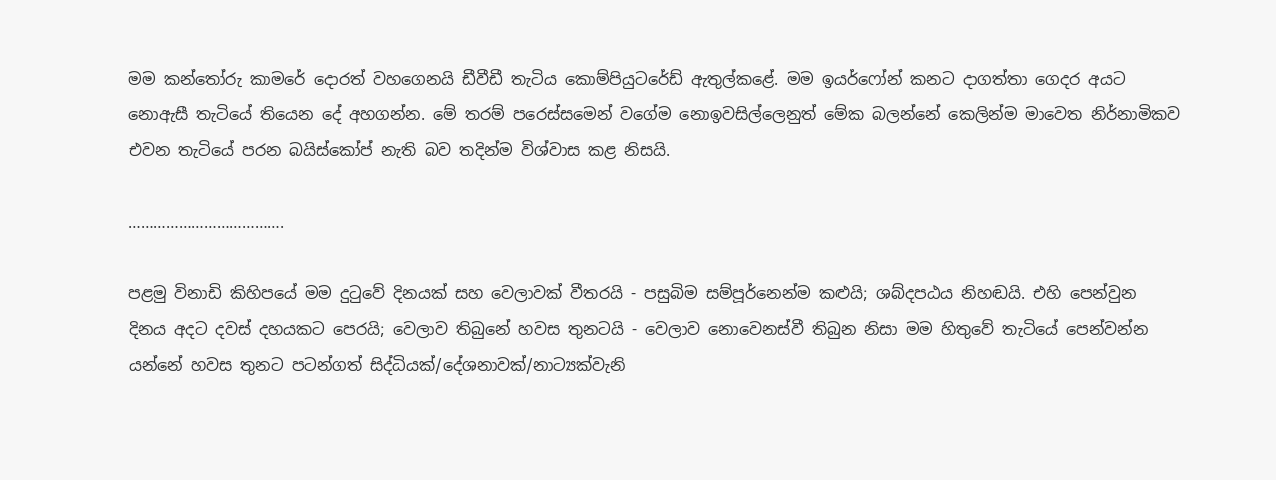මම කන්තෝරු කාමරේ දොරත් වහගෙනයි ඩීවීඩී තැටිය කොම්පියුටරේඩ් ඇතුල්කළේ. මම ඉයර්ෆෝන් කනට දාගත්තා ගෙදර අයට නොඇසී තැටියේ තියෙන දේ අහගන්න. මේ තරම් පරෙස්සමෙන් වගේම නොඉවසිල්ලෙනුත් මේක බලන්නේ කෙලින්ම මාවෙත නිර්නාමිකව එවන තැටියේ පරන බයිස්කෝප් නැති බව තදින්ම විශ්වාස කළ නිසයි.

……………………………….

පළමු විනාඩි කිහිපයේ මම දුටුවේ දිනයක් සහ වෙලාවක් වීතරයි - පසුබිම සම්පූර්නෙන්ම කළුයි; ශබ්දපඨය නිහඬයි. එහි පෙන්වුන දිනය අදට දවස් දහයකට පෙරයි; වෙලාව තිබුනේ හවස තුනටයි - වෙලාව නොවෙනස්වී තිබුන නිසා මම හිතුවේ තැටියේ පෙන්වන්න යන්නේ හවස තුනට පටන්ගත් සිද්ධියක්/දේශනාවක්/නාට්‍යක්වැනි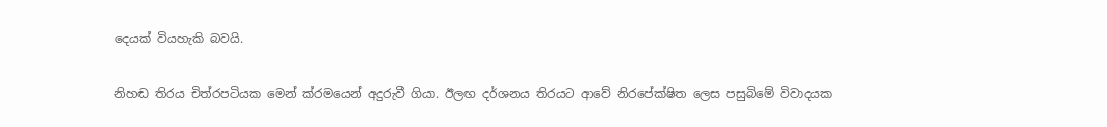දෙයක් වියහැකි බවයි.

නිහඬ තිරය චිත්රපටියක මෙන් ක්රමයෙන් අදුරුවී ගියා. ඊලඟ දර්ශනය තිරයට ආවේ නිරපේක්ෂිත ලෙස පසුබිමේ විවාදයක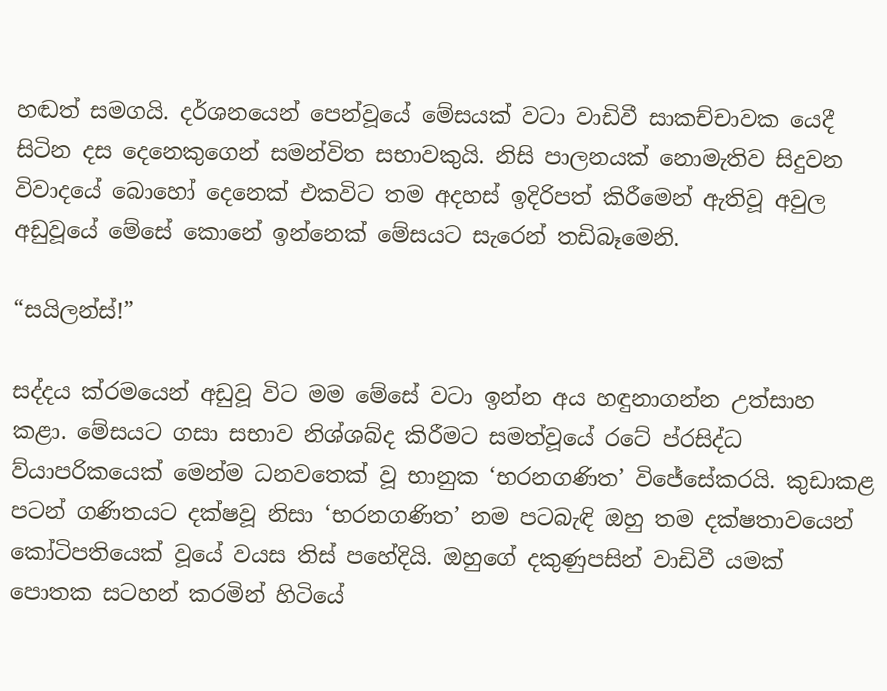හඬත් සමගයි. දර්ශනයෙන් පෙන්වූයේ මේසයක් වටා වාඩිවී සාකච්චාවක යෙදී සිටින දස දෙනෙකුගෙන් සමන්විත සභාවකුයි. නිසි පාලනයක් නොමැතිව සිදුවන විවාදයේ බොහෝ දෙනෙක් එකවිට තම අදහස් ඉදිරිපත් කිරීමෙන් ඇතිවූ අවුල අඩුවූයේ මේසේ කොනේ ඉන්නෙක් මේසයට සැරෙන් තඩිබෑමෙනි.

“සයිලන්ස්!”

සද්දය ක්රමයෙන් අඩුවූ විට මම මේසේ වටා ඉන්න අය හඳුනාගන්න උත්සාහ කළා. මේසයට ගසා සභාව නිශ්ශබ්ද කිරීමට සමත්වූයේ රටේ ප්රසිද්ධ ව්යාපරිකයෙක් මෙන්ම ධනවතෙක් වූ භානුක ‘භරනගණිත’ විජේසේකරයි. කුඩාකළ පටන් ගණිතයට දක්ෂවූ නිසා ‘භරනගණිත’ නම පටබැඳි ඔහු තම දක්ෂතාවයෙන් කෝටිපතියෙක් වූයේ වයස තිස් පහේදියි. ඔහුගේ දකුණුපසින් වාඩිවී යමක් පොතක සටහන් කරමින් හිටියේ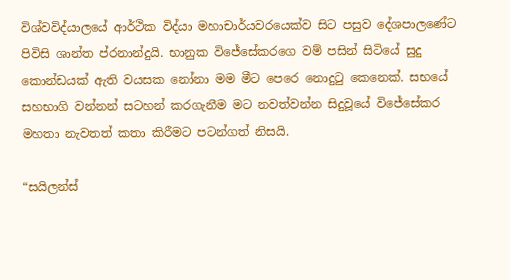විශ්වවිද්යාලයේ ආර්ථික විද්යා මහාචාර්යවරයෙක්ව සිට පසුව දේශපාලණේට පිවිසි ශාන්ත ප්රනාන්දුයි. භානුක විජේසේකරගෙ වම් පසින් සිටියේ සුදු කොන්ඩයක් ඇති වයසක නෝනා මම මීට පෙරෙ නොදුටු කෙනෙක්. සභයේ සහභාගි වන්නන් සටහන් කරගැනීම මට නවත්වන්න සිදුවූයේ විජේසේකර මහතා නැවතත් කතා කිරීමට පටන්ගත් නිසයි.

“සයිලන්ස්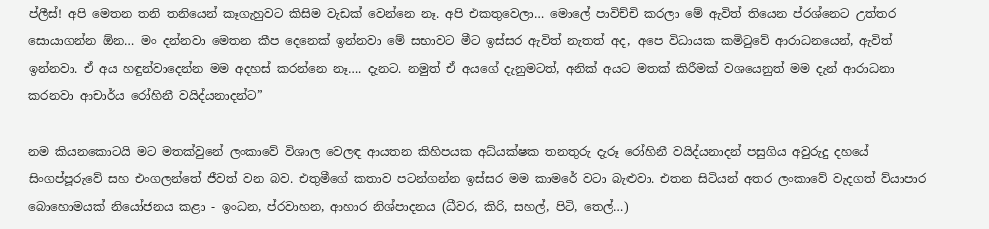ප්ලීස්! අපි මෙතන තනි තනියෙන් කෑගැහුවට කිසිම වැඩක් වෙන්නෙ නෑ. අපි එකතුවෙලා… මොලේ පාවිච්චි කරලා මේ ඇවිත් තියෙන ප්රශ්නෙට උත්තර සොයාගන්න ඕන… මං දන්නවා මෙතන කීප දෙනෙක් ඉන්නවා මේ සභාවට මීට ඉස්සර ඇවිත් නැතත් අද, අපෙ විධායක කමිටුවේ ආරාධනයෙන්, ඇවිත් ඉන්නවා. ඒ අය හඳුන්වාදෙන්න මම අදහස් කරන්නෙ නෑ…. දැනට. නමුත් ඒ අයගේ දැනුමටත්, අනික් අයට මතක් කිරීමක් වශයෙනුත් මම දැන් ආරාධනා කරනවා ආචාර්ය රෝහිනී වයිද්යනාදන්ට”

නම කියනකොටයි මට මතක්වුනේ ලංකාවේ විශාල වෙලඳ ආයතන කිහිපයක අධ්යක්ෂක තනතුරු දැරූ රෝහිනී වයිද්යනාදන් පසුගිය අවුරුදු දහයේ සිංගප්පූරුවේ සහ එංගලන්තේ ජීවත් වන බව. එතුමීගේ කතාව පටන්ගන්න ඉස්සර මම කාමරේ වටා බැළුවා. එතන සිටියන් අතර ලංකාවේ වැදගත් ව්යාපාර බොහොමයක් නියෝජනය කළා - ඉංධන, ප්රවාහන, ආහාර නිශ්පාදනය (ධීවර, කිරි, සහල්, පිටි, තෙල්…)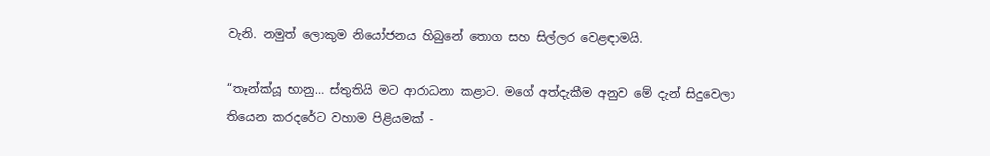වැනි. නමුත් ලොකුම නියෝජනය හිබුනේ තොග සහ සිල්ලර වෙළඳාමයි.

“තෑන්ක්යූ භානු… ස්තුතියි මට ආරාධනා කළාට. මගේ අත්දැකීම අනුව මේ දැන් සිදුවෙලා තියෙන කරදරේට වහාම පිළියමක් -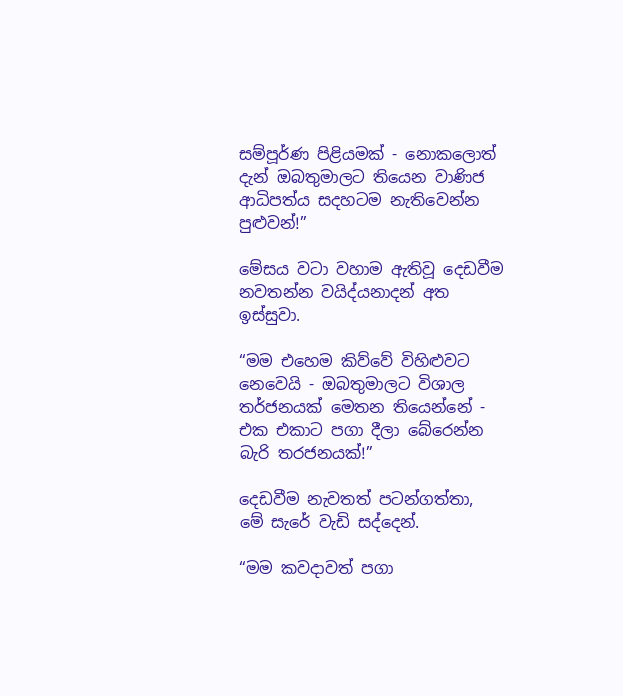සම්පූර්ණ පිළියමක් - නොකලොත් දැන් ඔබතුමාලට තියෙන වාණිජ ආධිපත්ය සදහටම නැතිවෙන්න පුළුවන්!”

මේසය වටා වහාම ඇතිවූ දෙඩවීම නවතන්න වයිද්යනාදන් අත ඉස්සුවා.

“මම එහෙම කිව්වේ විහිළුවට නෙවෙයි - ඔබතුමාලට විශාල තර්ජනයක් මෙතන තියෙන්නේ - එක එකාට පගා දීලා බේරෙන්න බැරි තරජනයක්!”

දෙඩවීම නැවතත් පටන්ගත්තා, මේ සැරේ වැඩි සද්දෙන්.

“මම කවදාවත් පගා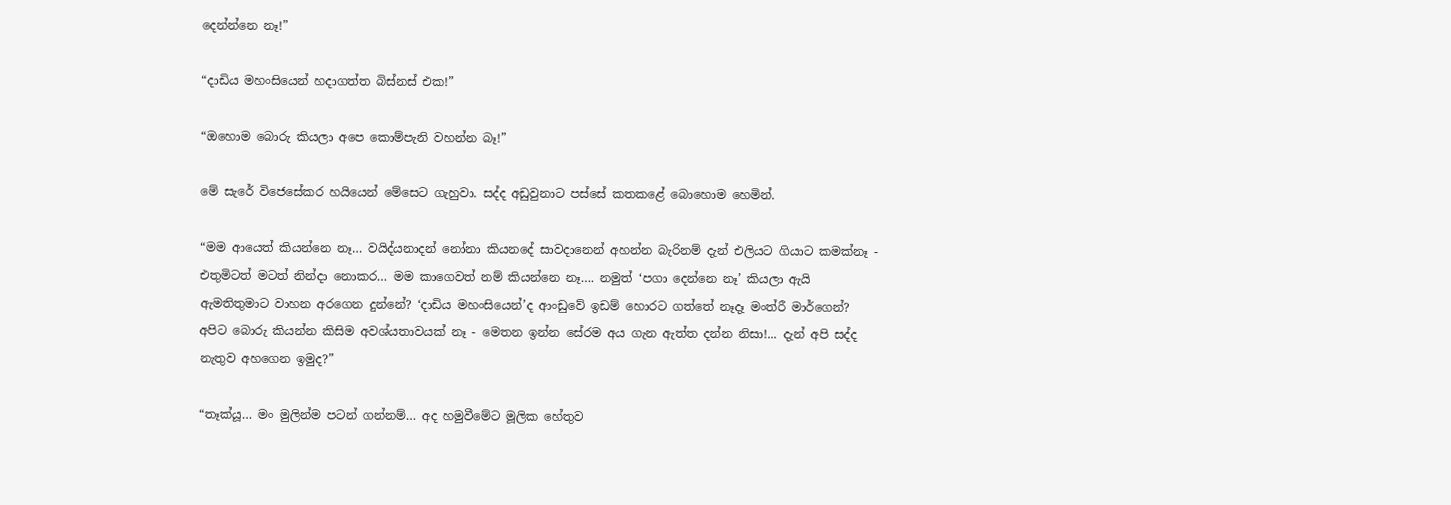දෙන්න්නෙ නෑ!”

“දාඩිය මහංසියෙන් හදාගත්ත බිස්නස් එක!”

“ඔහොම බොරු කියලා අපෙ කොම්පැනි වහන්න බෑ!”

මේ සැරේ විජෙසේකර හයියෙන් මේසෙට ගැහුවා. සද්ද අඩුවුනාට පස්සේ කතකළේ බොහොම හෙමින්.

“මම ආයෙත් කියන්නෙ නෑ… වයිද්යනාදන් නෝනා කියනදේ සාවදානෙන් අහන්න බැරිනම් දැන් එලියට ගියාට කමක්නෑ - එතුමිටත් මටත් නින්දා නොකර… මම කාගෙවත් නම් කියන්නෙ නෑ…. නමුත් ‘පගා දෙන්නෙ නෑ’ කියලා ඇයි ඇමතිතුමාට වාහන අරගෙන දුන්නේ? ‘දාඩිය මහංසියෙන්’ද ආංඩුවේ ඉඩම් හොරට ගත්තේ නෑදෑ මංත්රී මාර්ගෙන්? අපිට බොරු කියන්න කිසිම අවශ්යතාවයක් නෑ - මෙතන ඉන්න සේරම අය ගැන ඇත්ත දන්න නිසා!... දැන් අපි සද්ද නැතුව අහගෙන ඉමුද?”

“තෑක්යූ… මං මුලින්ම පටන් ගන්නම්… අද හමුවීමේට මූලික හේතුව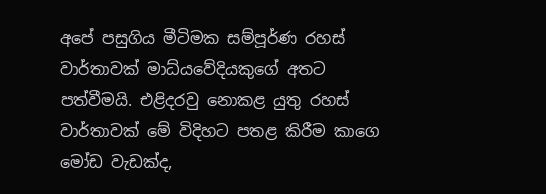අපේ පසුගිය මීටිමක සම්පූර්ණ රහස් වාර්තාවක් මාධ්යවේදියකුගේ අතට පත්වීමයි. එළිදරවු නොකළ යුතු රහස් වාර්තාවක් මේ විදිහට පතළ කිරීම කාගෙ මෝඩ වැඩක්ද,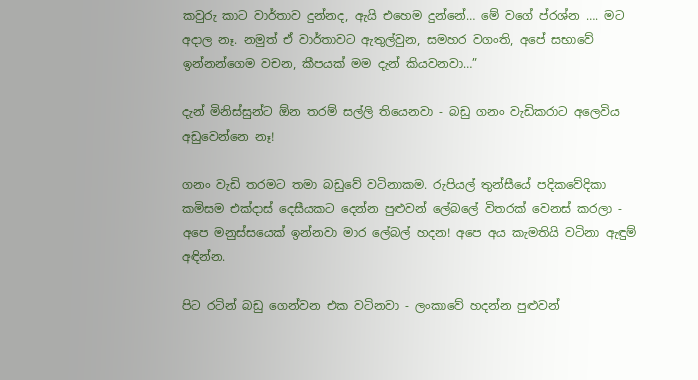කවුරු කාට වාර්තාව දුන්නද, ඇයි එහෙම දුන්නේ… මේ වගේ ප්රශ්න …. මට අදාල නෑ. නමුත් ඒ වාර්තාවට ඇතුල්වුන, සමහර වගංති, අපේ සභාවේ ඉන්නන්ගෙම වචන, කීපයක් මම දැන් කියවනවා…”

දැන් මිනිස්සුන්ට ඕන තරම් සල්ලි තියෙනවා - බඩු ගනං වැඩිකරාට අලෙවිය අඩුවෙන්නෙ නෑ!

ගනං වැඩි තරමට තමා බඩුවේ වටිනාකම. රුපියල් තුන්සීයේ පදිකවේදිකා කමිසම එක්දාස් දෙසීයකට දෙන්න පුළුවන් ලේබලේ විතරක් වෙනස් කරලා - අපෙ මනුස්සයෙක් ඉන්නවා මාර ලේබල් හදන! අපෙ අය කැමතියි වටිනා ඇඳුම් අඳින්න.

පිට රටින් බඩු ගෙන්වන එක වටිනවා - ලංකාවේ හදන්න පුළුවන්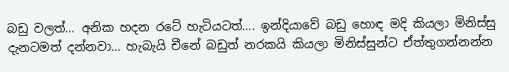බඩු වලත්… අනික හදන රටේ හැටියටත්…. ඉන්දියාවේ බඩු හොඳ මදි කියලා මිනිස්සු දැනටමත් දන්නවා… හැබැයි චීනේ බඩුත් නරකයි කියලා මිනිස්සුන්ට ඒත්තුගන්නන්න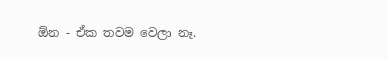ඕන - ඒක තවම වෙලා නෑ.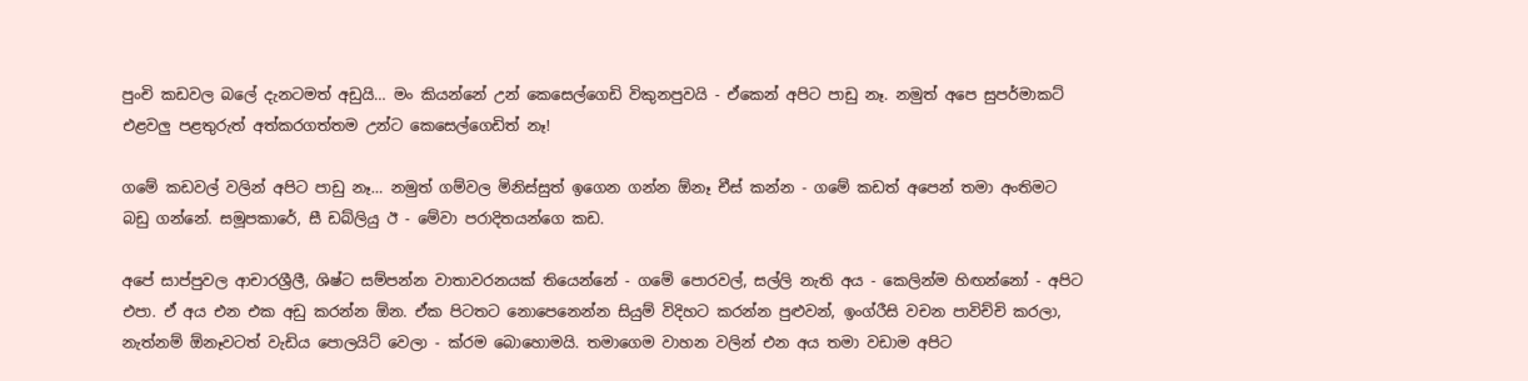පුංචි කඩවල බලේ දැනටමත් අඩුයි… මං කියන්නේ උන් කෙසෙල්ගෙඩි විකුනපුවයි - ඒකෙන් අපිට පාඩු නෑ. නමුත් අපෙ සුපර්මාකට් එළවලු පළතුරුත් අත්කරගත්තම උන්ට කෙසෙල්ගෙඩිත් නෑ!

ගමේ කඩවල් වලින් අපිට පාඩු නෑ… නමුත් ගම්වල මිනිස්සුත් ඉගෙන ගන්න ඕනෑ චීස් කන්න - ගමේ කඩත් අපෙන් තමා අංතිමට බඩු ගන්නේ. සමූපකාරේ, සී ඩබ්ලියු ඊ - මේවා පරාදිතයන්ගෙ කඩ.

අපේ සාප්පුවල ආචාරශ්‍රීලී, ශිෂ්ට සම්පන්න වාතාවරනයක් තියෙන්නේ - ගමේ පොරවල්, සල්ලි නැති අය - කෙලින්ම හිඟන්නෝ - අපිට එපා. ඒ අය එන එක අඩු කරන්න ඕන. ඒක පිටතට නොපෙනෙන්න සියුම් විදිහට කරන්න පුළුවන්, ඉංග්රීසි වචන පාවිච්චි කරලා, නැත්නම් ඕනෑවටත් වැඩිය පොලයිට් වෙලා - ක්රම බොහොමයි. තමාගෙම වාහන වලින් එන අය තමා වඩාම අපිට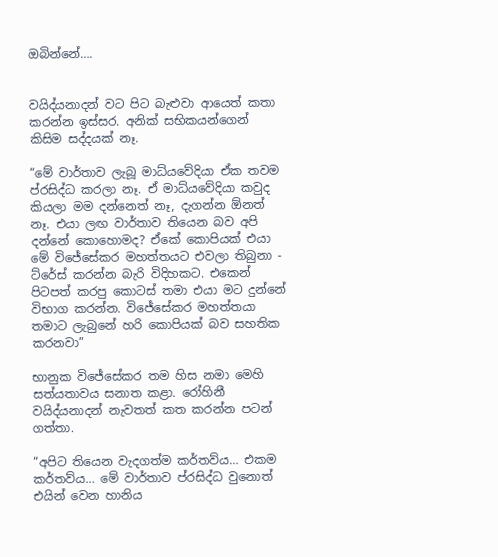ඔබින්නේ….


වයිද්යනාදන් වට පිට බැළුවා ආයෙත් කතා කරන්න ඉස්සර. අනික් සභිකයන්ගෙන් කිසිම සද්දයක් නෑ.

“මේ වාර්තාව ලැබූ මාධ්යවේදියා ඒක තවම ප්රසිද්ධ කරලා නෑ. ඒ මාධ්යවේදියා කවුද කියලා මම දන්නෙත් නෑ, දැගන්න ඕනත් නෑ. එයා ලඟ වාර්තාව තියෙන බව අපි දන්නේ කොහොමද? ඒකේ කොපියක් එයා මේ විජේසේකර මහත්තයට එවලා තිබුනා - ට්රේස් කරන්න බැරි විදිහකට. එකෙන් පිටපත් කරපු කොටස් තමා එයා මට දුන්නේ විභාග කරන්න. විජේසේකර මහත්තයා තමාට ලැබුනේ හරි කොපියක් බව සහතික කරනවා”

භානුක විජේසේකර තම හිස නමා මෙහි සත්යතාවය සනාත කළා. රෝහිනී වයිද්යනාදන් නැවතත් කත කරන්න පටන් ගත්තා.

“අපිට තියෙන වැදගත්ම කර්තව්ය… එකම කර්තව්ය… මේ වාර්තාව ප්රසිද්ධ වුනොත් එයින් වෙන හානිය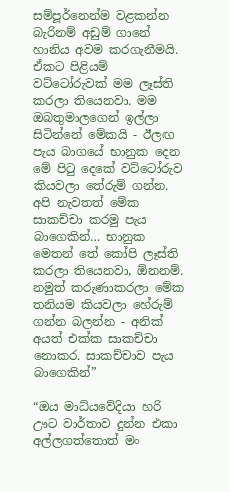සම්පූර්නෙන්ම වළකන්න බැරිනම් අඩුම් ගානේ හානිය අවම කරගැනීමයි. ඒකට පිළියම් වට්ටෝරුවක් මම ලෑස්ති කරලා තියෙනවා. මම ඔබතුමාලගෙන් ඉල්ලා සිටින්නේ මේකයි - ඊලඟ පැය බාගයේ භානුක දෙන මේ පිටු දෙකේ වට්ටෝරුව කියවලා තේරුම් ගන්න. අපි නැවතත් මේක සාකච්චා කරමු පැය බාගෙකින්… භානුක මෙතන් තේ කෝපි ලෑස්ති කරලා තියෙනවා, ඕනනම්. නමුත් කරුණාකරලා මේක තනියම කියවලා හේරුම් ගන්න බලන්න - අනික් අයත් එක්ක සාකච්චා නොකර. සාකච්චාව පැය බාගෙකින්”

“ඔය මාධ්යවේදියා හරි ඌට වාර්තාව දුන්න එකා අල්ලගත්තොත් මං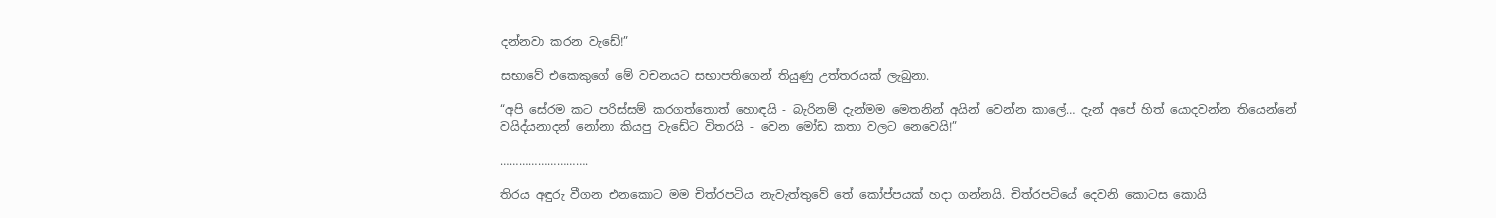දන්නවා කරන වැඩේ!”

සභාවේ එකෙකුගේ මේ වචනයට සභාපතිගෙන් තියුණු උත්තරයක් ලැබුනා.

“අපි සේරම කට පරිස්සම් කරගත්තොත් හොඳයි - බැරිනම් දැන්මම මෙතනින් අයින් වෙන්න කාලේ… දැන් අපේ හිත් යොදවන්න තියෙන්නේ වයිද්යනාදන් නෝනා කියපු වැඩේට විතරයි - වෙන මෝඩ කතා වලට නෙවෙයි!”

……………………….

තිරය අඳුරු වීගන එනකොට මම චිත්රපටිය නැවැත්තුවේ තේ කෝප්පයක් හදා ගන්නයි. චිත්රපටියේ දෙවනි කොටස කොයි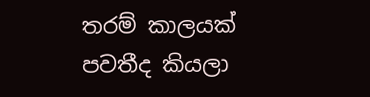තරම් කාලයක් පවතීද කියලා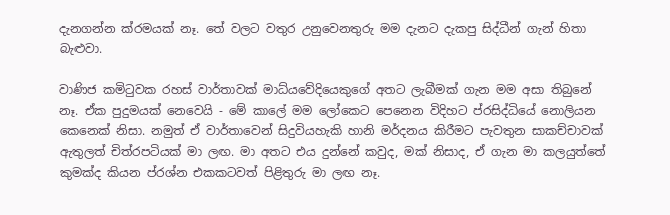දැනගන්න ක්රමයක් නෑ. තේ වලට වතුර උනුවෙනතුරු මම දැනට දැකපු සිද්ධීන් ගැන් හිතා බැළුවා.

වාණිජ කමිටුවක රහස් වාර්තාවක් මාධ්යවේදියෙකුගේ අතට ලැබීමක් ගැන මම අසා තිබුනේ නෑ. ඒක පුදුමයක් නෙවෙයි - මේ කාලේ මම ලෝකෙට පෙනෙන විදිහට ප්රසිද්ධියේ නොලියන කෙනෙක් නිසා. නමුත් ඒ වාර්තාවෙන් සිදුවියහැකි හානි මර්දනය කිරීමට පැවතුන සාකච්චාවක් ඇතුලත් චිත්රපටියක් මා ලඟ. මා අතට එය දුන්නේ කවුද, මක් නිසාද, ඒ ගැන මා කලයුත්තේ කුමක්ද කියන ප්රශ්න එකකටවත් පිළිතුරු මා ලඟ නෑ.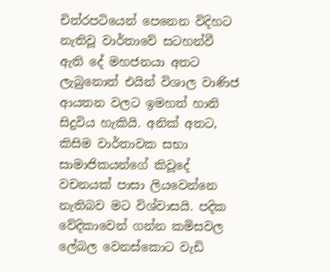චිත්රපටියෙන් පෙනෙන විදිහට නැතිවූ වාර්තාවේ සටහන්වී ඇති දේ මහජනයා අතට ලැබුනොත් එයින් විශාල වාණිජ ආයතන වලට ඉමහත් හානි සිදුවිය හැකියි. අනික් අතට, කිසිම වාර්තාවක සභා සාමාජිකයන්ගේ කිවූදේ වචනයක් පාසා ලියවෙන්නෙ නැතිබව මට විශ්වාසයි. පදික වේදිකාවෙන් ගන්න කමිසවල ලේබල වෙනස්කොට වැඩි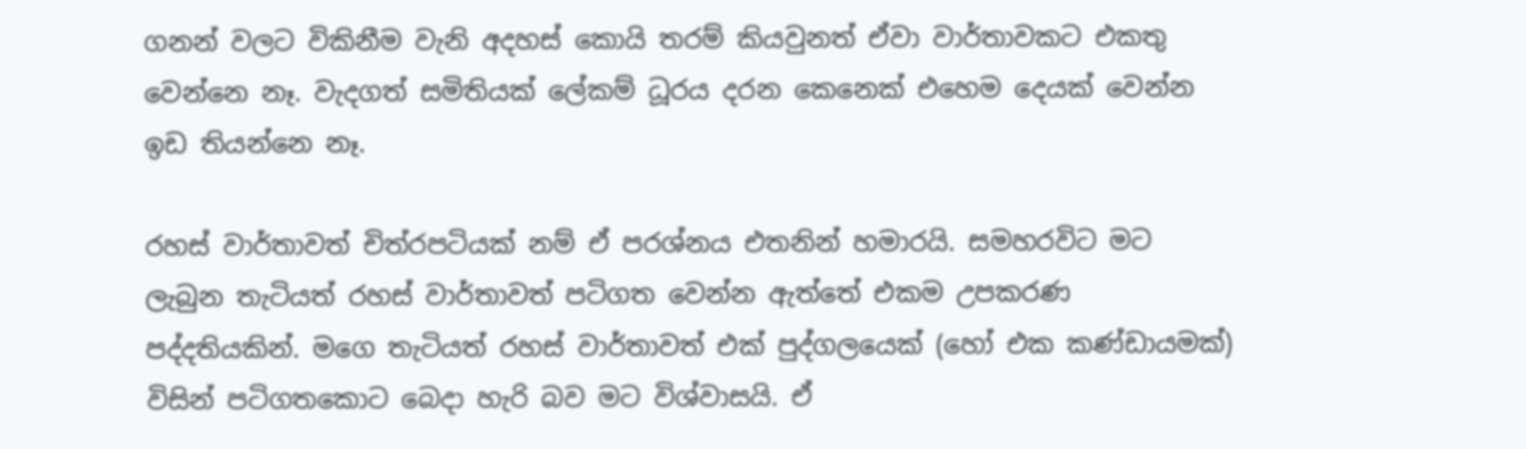ගනන් වලට විකිනීම වැනි අදහස් කොයි තරම් කියවුනත් ඒවා වාර්තාවකට එකතු වෙන්නෙ නෑ. වැදගත් සමිතියක් ලේකම් ධූරය දරන කෙනෙක් එහෙම දෙයක් වෙන්න ඉඩ තියන්නෙ නෑ.

රහස් වාර්තාවත් චිත්රපටියක් නම් ඒ පරශ්නය එතනින් හමාරයි. සමහරවිට මට ලැබුන තැටියත් රහස් වාර්තාවත් පටිගත වෙන්න ඇත්තේ එකම උපකරණ පද්දතියකින්. මගෙ තැටියත් රහස් වාර්තාවත් එක් පුද්ගලයෙක් (හෝ එක කණ්ඩායමක්) විසින් පටිගතකොට බෙදා හැරි බව මට විශ්වාසයි. ඒ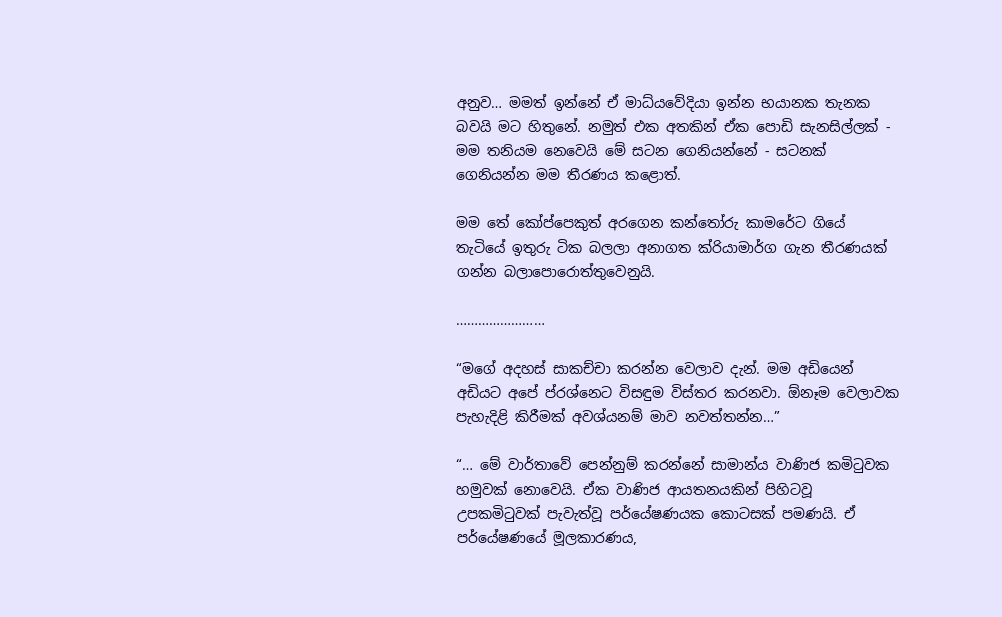අනුව… මමත් ඉන්නේ ඒ මාධ්යවේදියා ඉන්න භයානක තැනක බවයි මට හිතුනේ. නමුත් එක අතකින් ඒක පොඩි සැනසිල්ලක් - මම තනියම නෙවෙයි මේ සටන ගෙනියන්නේ - සටනක් ගෙනියන්න මම තීරණය කළොත්.

මම තේ කෝප්පෙකුත් අරගෙන කන්තෝරු කාමරේට ගියේ තැටියේ ඉතුරු ටික බලලා අනාගත ක්රියාමාර්ග ගැන තීරණයක් ගන්න බලාපොරොත්තුවෙනුයි.

……………………

“මගේ අදහස් සාකච්චා කරන්න වෙලාව දැන්. මම අඩියෙන් අඩියට අපේ ප්රශ්නෙට විසඳුම විස්තර කරනවා. ඕනෑම වෙලාවක පැහැදිළි කිරීමක් අවශ්යනම් මාව නවත්තන්න…”

“… මේ වාර්තාවේ පෙන්නුම් කරන්නේ සාමාන්ය වාණිජ කමිටුවක හමුවක් නොවෙයි. ඒක වාණිජ ආයතනයකින් පිහිටවූ උපකමිටුවක් පැවැත්වූ පර්යේෂණයක කොටසක් පමණයි. ඒ පර්යේෂණයේ මූලකාරණය,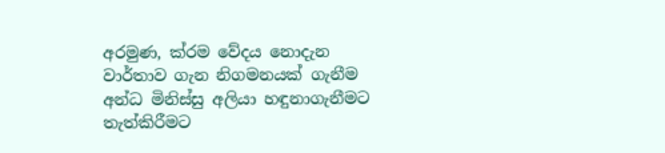අරමුණ, ක්රම වේදය නොදැන වාර්තාව ගැන නිගමනයක් ගැනීම අන්ධ මිනිස්සු අලියා හඳුනාගැනීමට තැත්කිරීමට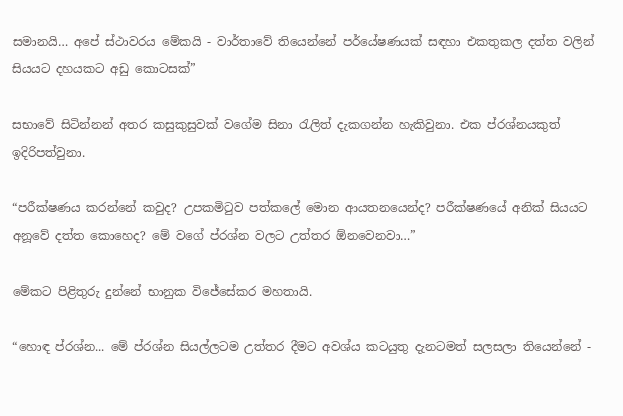සමානයි… අපේ ස්ථාවරය මේකයි - වාර්තාවේ තියෙන්නේ පර්යේෂණයක් සඳහා එකතුකල දත්ත වලින් සියයට දහයකට අඩු කොටසක්”

සභාවේ සිටින්නන් අතර කසුකුසුවක් වගේම සිනා රැලිත් දැකගන්න හැකිවුනා. එක ප්රශ්නයකුත් ඉදිරිපත්වුනා.

“පරීක්ෂණය කරන්නේ කවුද? උපකමිටුව පත්කලේ මොන ආයතනයෙන්ද? පරීක්ෂණයේ අනික් සියයට අනූවේ දත්ත කොහෙද? මේ වගේ ප්රශ්න වලට උත්තර ඕනවෙනවා…”

මේකට පිළිතුරු දුන්නේ භානුක විජේසේකර මහතායි.

“හොඳ ප්රශ්න... මේ ප්රශ්න සියල්ලටම උත්තර දීමට අවශ්ය කටයුතු දැනටමත් සලසලා තියෙන්නේ -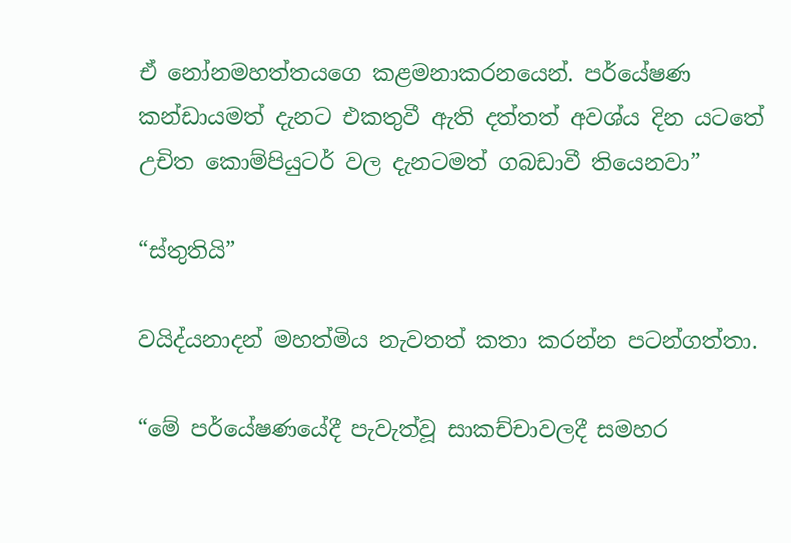ඒ නෝනමහත්තයගෙ කළමනාකරනයෙන්. පර්යේෂණ කන්ඩායමත් දැනට එකතුවී ඇති දත්තත් අවශ්ය දින යටතේ උචිත කොම්පියුටර් වල දැනටමත් ගබඩාවී තියෙනවා”

“ස්තුතියි”

වයිද්යනාදන් මහත්මිය නැවතත් කතා කරන්න පටන්ගත්තා.

“මේ පර්යේෂණයේදී පැවැත්වූ සාකච්චාවලදී සමහර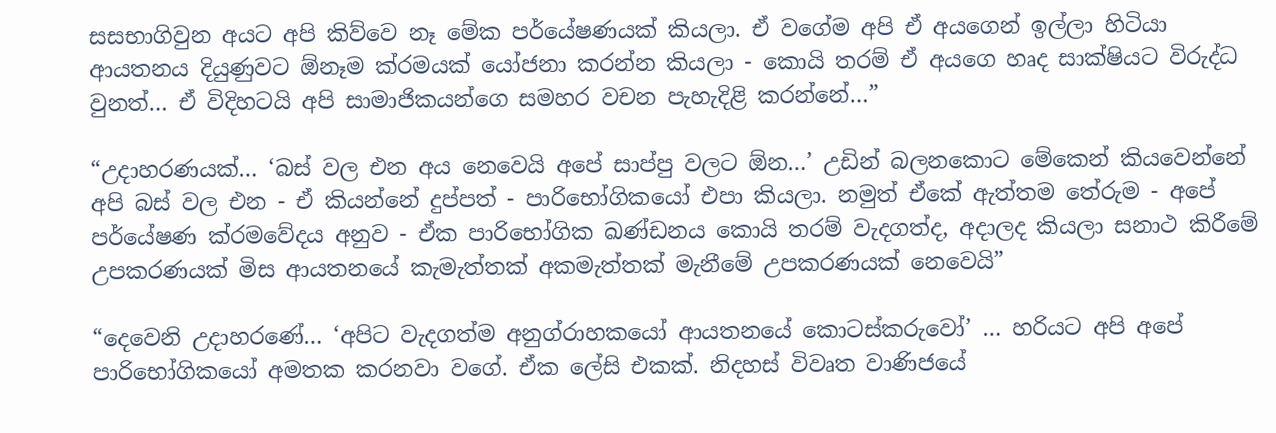සසභාගිවුන අයට අපි කිව්වෙ නෑ මේක පර්යේෂණයක් කියලා. ඒ වගේම අපි ඒ අයගෙන් ඉල්ලා හිටියා ආයතනය දියුණුවට ඕනෑම ක්රමයක් යෝජනා කරන්න කියලා - කොයි තරම් ඒ අයගෙ හෘද සාක්ෂියට විරුද්ධ වුනත්… ඒ විදිහටයි අපි සාමාජිකයන්ගෙ සමහර වචන පැහැදිළි කරන්නේ…”

“උදාහරණයක්… ‘බස් වල එන අය නෙවෙයි අපේ සාප්පු වලට ඕන…’ උඩින් බලනකොට මේකෙන් කියවෙන්නේ අපි බස් වල එන - ඒ කියන්නේ දුප්පත් - පාරිභෝගිකයෝ එපා කියලා. නමුත් ඒකේ ඇත්තම තේරුම - අපේ පර්යේෂණ ක්රමවේදය අනුව - ඒක පාරිභෝගික ඛණ්ඩනය කොයි තරම් වැදගත්ද, අදාලද කියලා සනාථ කිරීමේ උපකරණයක් මිස ආයතනයේ කැමැත්තක් අකමැත්තක් මැනීමේ උපකරණයක් නෙවෙයි”

“දෙවෙනි උදාහරණේ… ‘අපිට වැදගත්ම අනුග්රාහකයෝ ආයතනයේ කොටස්කරුවෝ’ … හරියට අපි අපේ පාරිභෝගිකයෝ අමතක කරනවා වගේ. ඒක ලේසි එකක්. නිදහස් විවෘත වාණිජයේ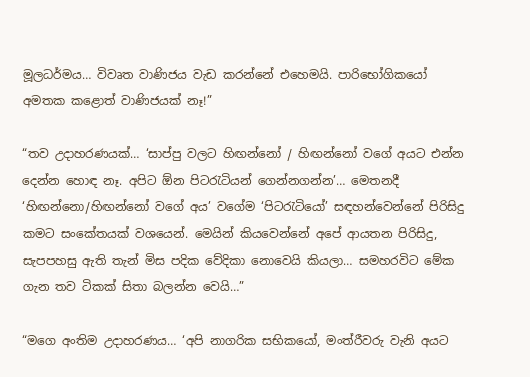මූලධර්මය… විවෘත වාණිජය වැඩ කරන්නේ එහෙමයි. පාරිභෝගිකයෝ අමතක කළොත් වාණිජයක් නෑ!”

“තව උදාහරණයක්… ‘සාප්පු වලට හිඟන්නෝ / හිඟන්නෝ වගේ අයට එන්න දෙන්න හොඳ නෑ. අපිට ඕන පිටරැටියන් ගෙන්නගන්න’… මෙතනදී ‘හිඟන්නො/හිඟන්නෝ වගේ අය’ වගේම ‘පිටරැටියෝ’ සඳහන්වෙන්නේ පිරිසිදු කමට සංකේතයක් වශයෙන්. මෙයින් කියවෙන්නේ අපේ ආයතන පිරිසිදු, සැපපහසු ඇති තැන් මිස පදික වේදිකා නොවෙයි කියලා… සමහරවිට මේක ගැන තව ටිකක් සිතා බලන්න වෙයි…”

“මගෙ අංතිම උදාහරණය… ‘අපි නාගරික සභිකයෝ, මංත්රීවරු වැනි අයට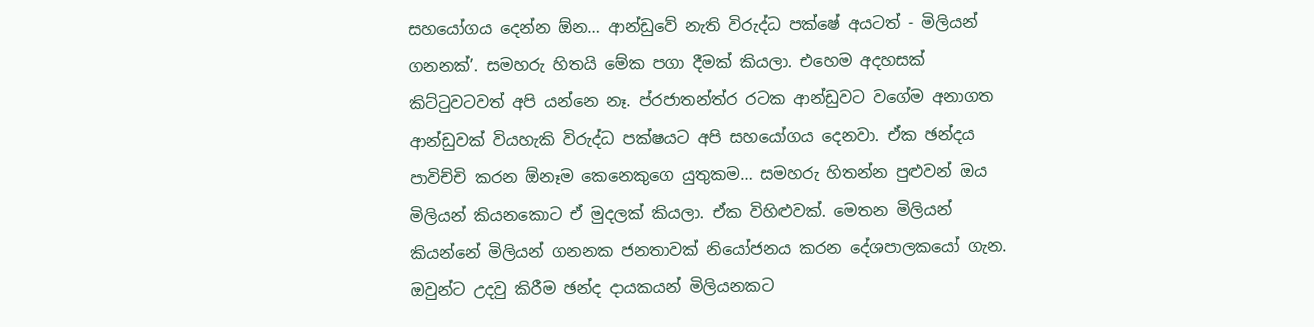සහයෝගය දෙන්න ඕන… ආන්ඩුවේ නැති විරුද්ධ පක්ෂේ අයටත් - මිලියන් ගනනක්’. සමහරු හිතයි මේක පගා දීමක් කියලා. එහෙම අදහසක් කිට්ටුවටවත් අපි යන්නෙ නෑ. ප්රජාතන්ත්ර රටක ආන්ඩුවට වගේම අනාගත ආන්ඩුවක් වියහැකි විරුද්ධ පක්ෂයට අපි සහයෝගය දෙනවා. ඒක ඡන්දය පාවිච්චි කරන ඕනෑම කෙනෙකුගෙ යුතුකම… සමහරු හිතන්න පුළුවන් ඔය මිලියන් කියනකොට ඒ මුදලක් කියලා. ඒක විහිළුවක්. මෙතන මිලියන් කියන්නේ මිලියන් ගනනක ජනතාවක් නියෝජනය කරන දේශපාලකයෝ ගැන. ඔවුන්ට උදවු කිරීම ඡන්ද දායකයන් මිලියනකට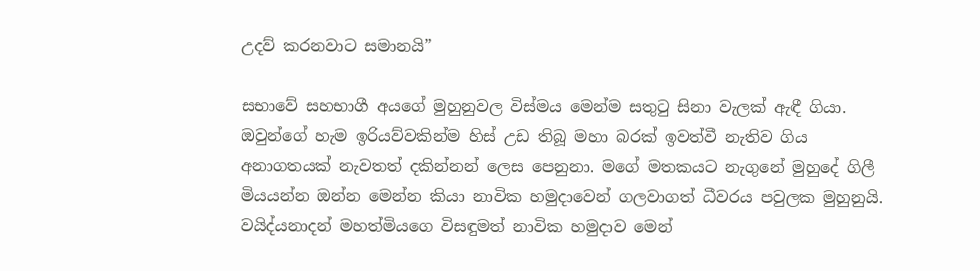උදව් කරනවාට සමානයි”

සභාවේ සහභාගී අයගේ මුහුනුවල විස්මය මෙන්ම සතුටු සිනා වැලක් ඇඳී ගියා. ඔවුන්ගේ හැම ඉරියව්වකින්ම හිස් උඩ තිබූ මහා බරක් ඉවත්වී නැතිව ගිය අනාගතයක් නැවතත් දකින්නන් ලෙස පෙනුනා. මගේ මතකයට නැගුනේ මුහුදේ ගිලී මියයන්න ඔන්න මෙන්න කියා නාවික හමුදාවෙන් ගලවාගත් ධීවරය පවුලක මුහුනුයි. වයිද්යනාදන් මහත්මියගෙ විසඳුමත් නාවික හමුදාව මෙන්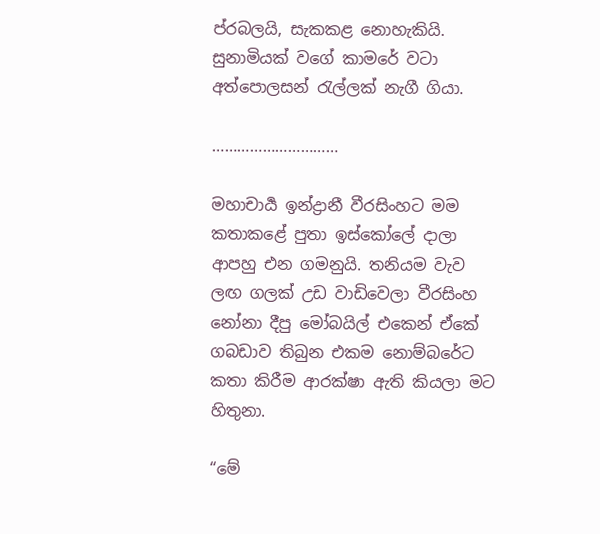ප්රබලයි, සැකකළ නොහැකියි. සුනාමියක් වගේ කාමරේ වටා අත්පොලසන් රැල්ලක් නැගී ගියා.

…………………………

මහාචාර්‍ය ඉන්ද්‍රානී වීරසිංහට මම කතාකළේ පුතා ඉස්කෝලේ දාලා ආපහු එන ගමනුයි. තනියම වැව ලඟ ගලක් උඩ වාඩිවෙලා වීරසිංහ නෝනා දීපු මෝබයිල් එකෙන් ඒකේ ගබඩාව තිබුන එකම නොම්බරේට කතා කිරීම ආරක්ෂා ඇති කියලා මට හිතුනා.

“මේ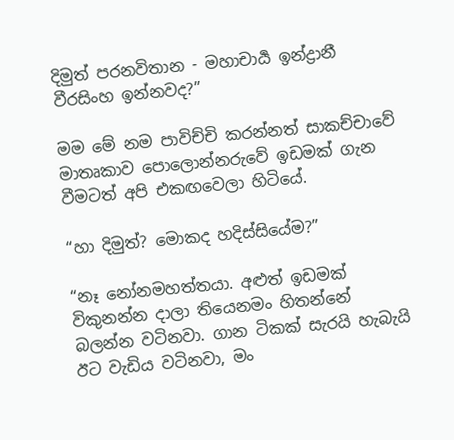දිමුත් පරනවිතාන - මහාචාර්‍ය ඉන්ද්‍රානී වීරසිංහ ඉන්නවද?”

මම මේ නම පාවිච්චි කරන්නත් සාකච්චාවේ මාතෘකාව පොලොන්නරුවේ ඉඩමක් ගැන වීමටත් අපි එකඟවෙලා හිටියේ.

“හා දිමුත්? මොකද හදිස්සියේම?”

“නෑ නෝනමහත්තයා. අළුත් ඉඩමක් විකුනන්න දාලා තියෙනමං හිතන්නේ බලන්න වටිනවා. ගාන ටිකක් සැරයි හැබැයි ඊට වැඩිය වටිනවා, මං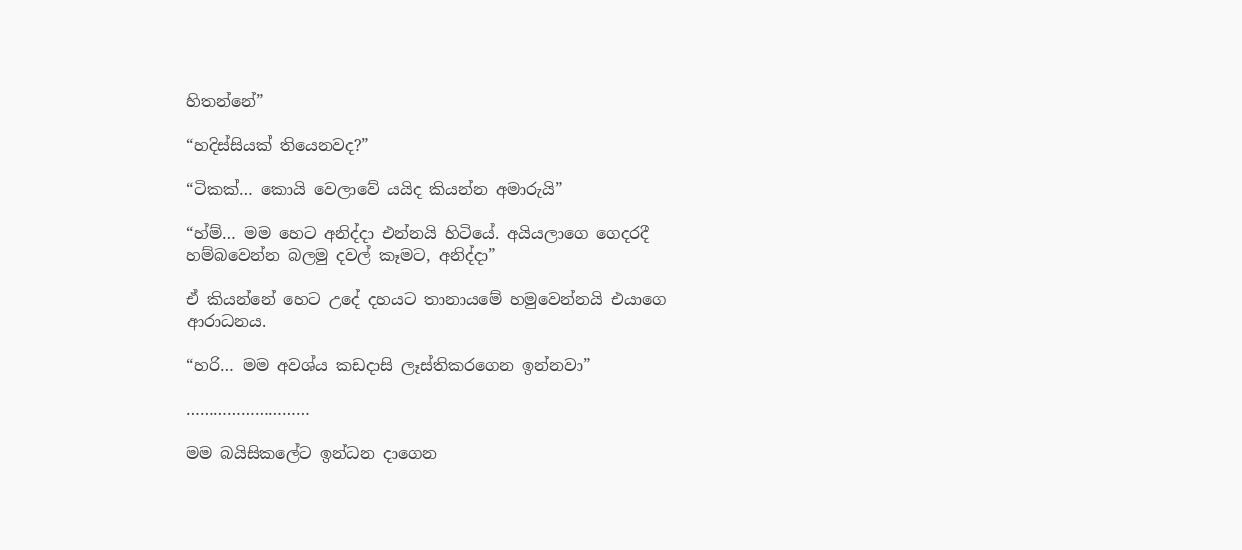හිතන්නේ”

“හදිස්සියක් තියෙනවද?”

“ටිකක්… කොයි වෙලාවේ යයිද කියන්න අමාරුයි”

“හ්ම්… මම හෙට අනිද්දා එන්නයි හිටියේ. අයියලාගෙ ගෙදරදී හම්බවෙන්න බලමු දවල් කෑමට, අනිද්දා”

ඒ කියන්නේ හෙට උදේ දහයට තානායමේ හමුවෙන්නයි එයාගෙ ආරාධනය.

“හරි… මම අවශ්ය කඩදාසි ලෑස්තිකරගෙන ඉන්නවා”

………………………

මම බයිසිකලේට ඉන්ධන දාගෙන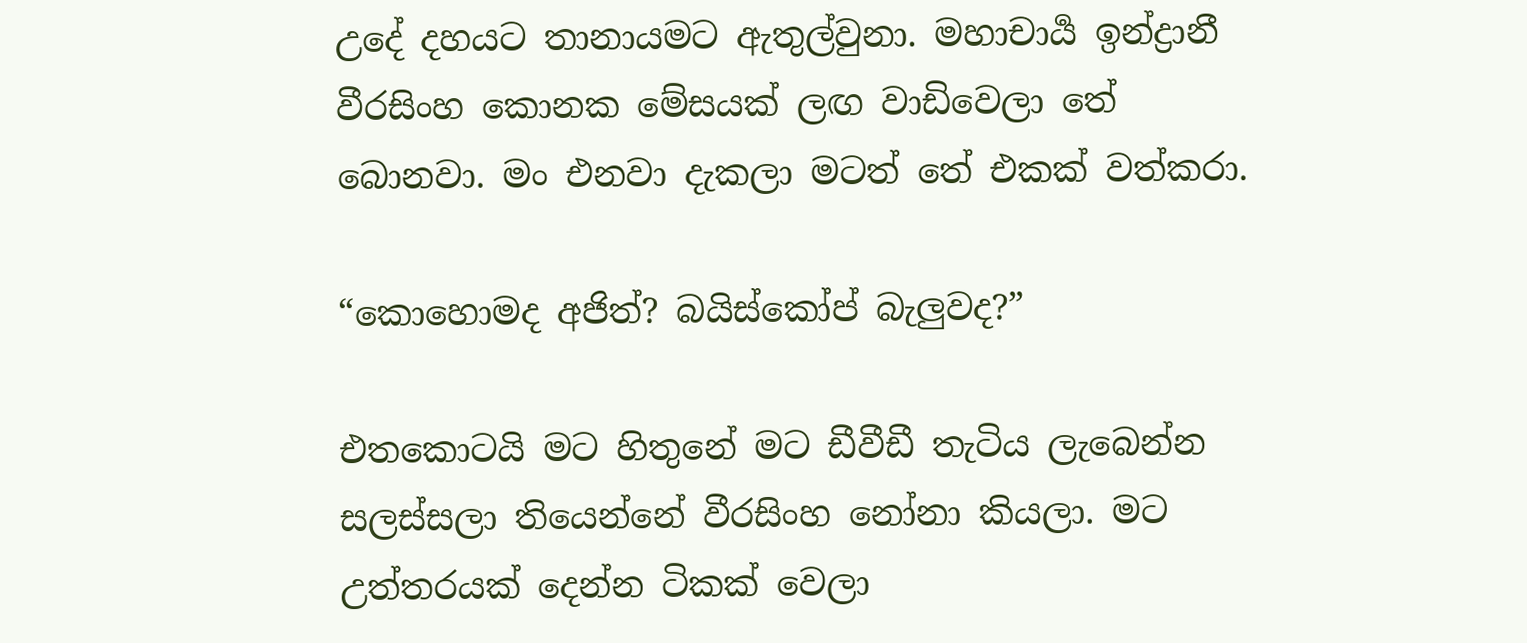උදේ දහයට තානායමට ඇතුල්වුනා. මහාචාර්‍ය ඉන්ද්‍රානී වීරසිංහ කොනක මේසයක් ලඟ වාඩිවෙලා තේ බොනවා. මං එනවා දැකලා මටත් තේ එකක් වත්කරා.

“කොහොමද අජිත්? බයිස්කෝප් බැලුවද?”

එතකොටයි මට හිතුනේ මට ඩීවීඩී තැටිය ලැබෙන්න සලස්සලා තියෙන්නේ වීරසිංහ නෝනා කියලා. මට උත්තරයක් දෙන්න ටිකක් වෙලා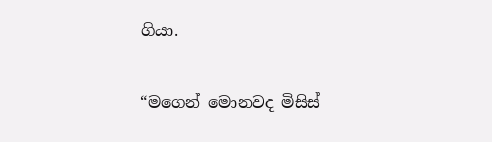ගියා.

“මගෙන් මොනවද මිසිස්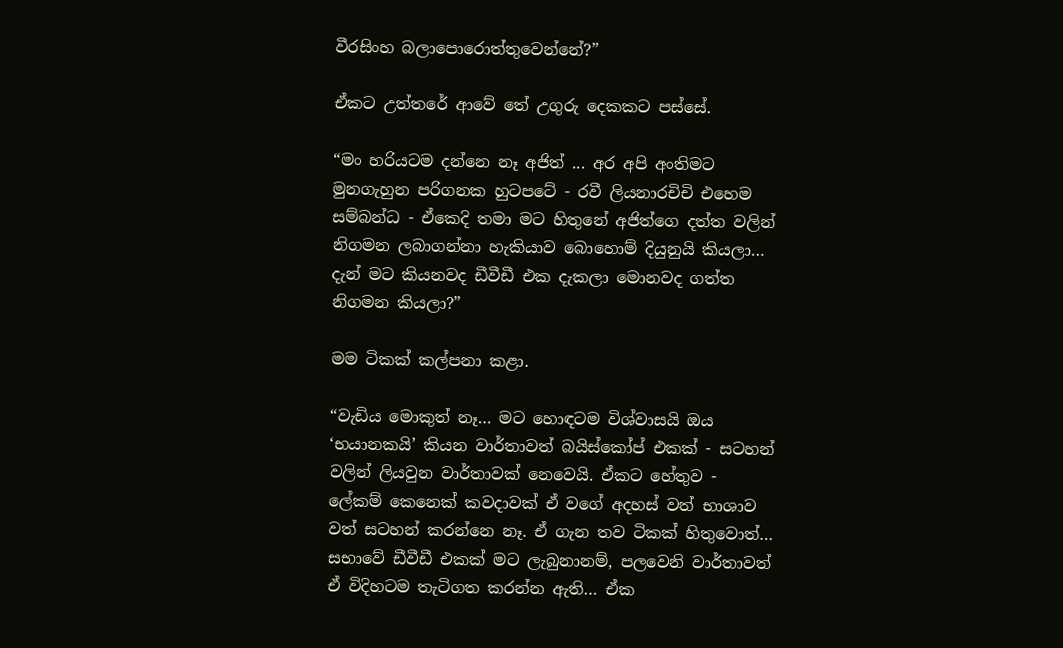වීරසිංහ බලාපොරොත්තුවෙන්නේ?”

ඒකට උත්තරේ ආවේ තේ උගුරු දෙකකට පස්සේ.

“මං හරියටම දන්නෙ නෑ අජිත් ... අර අපි අංතිමට මුනගැහුන පරිගනක හුටපටේ - රවී ලියනාරචිචි එහෙම සම්බන්ධ - ඒකෙදි තමා මට හිතුනේ අජිත්ගෙ දත්ත වලින් නිගමන ලබාගන්නා හැකියාව බොහොම් දියුනුයි කියලා… දැන් මට කියනවද ඩීවීඩී එක දැකලා මොනවද ගත්ත නිගමන කියලා?”

මම ටිකක් කල්පනා කළා.

“වැඩිය මොකුත් නෑ… මට හොඳටම විශ්වාසයි ඔය ‘භයානකයි’ කියන වාර්තාවත් බයිස්කෝප් එකක් - සටහන් වලින් ලියවුන වාර්තාවක් නෙවෙයි. ඒකට හේතුව - ලේකම් කෙනෙක් කවදාවක් ඒ වගේ අදහස් වත් භාශාව වත් සටහන් කරන්නෙ නෑ. ඒ ගැන තව ටිකක් හිතුවොත්… සභාවේ ඩීවීඩී එකක් මට ලැබුනානම්, පලවෙනි වාර්තාවත් ඒ විදිහටම තැටිගත කරන්න ඇති… ඒක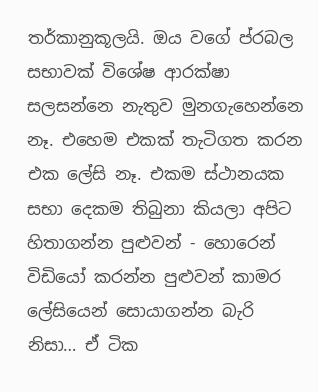තර්කානුකූලයි. ඔය වගේ ප්රබල සභාවක් විශේෂ ආරක්ෂා සලසන්නෙ නැතුව මුනගැහෙන්නෙ නෑ. එහෙම එකක් තැටිගත කරන එක ලේසි නෑ. එකම ස්ථානයක සභා දෙකම තිබුනා කියලා අපිට හිතාගන්න පුළුවන් - හොරෙන් විඩියෝ කරන්න පුළුවන් කාමර ලේසියෙන් සොයාගන්න බැරි නිසා… ඒ ටික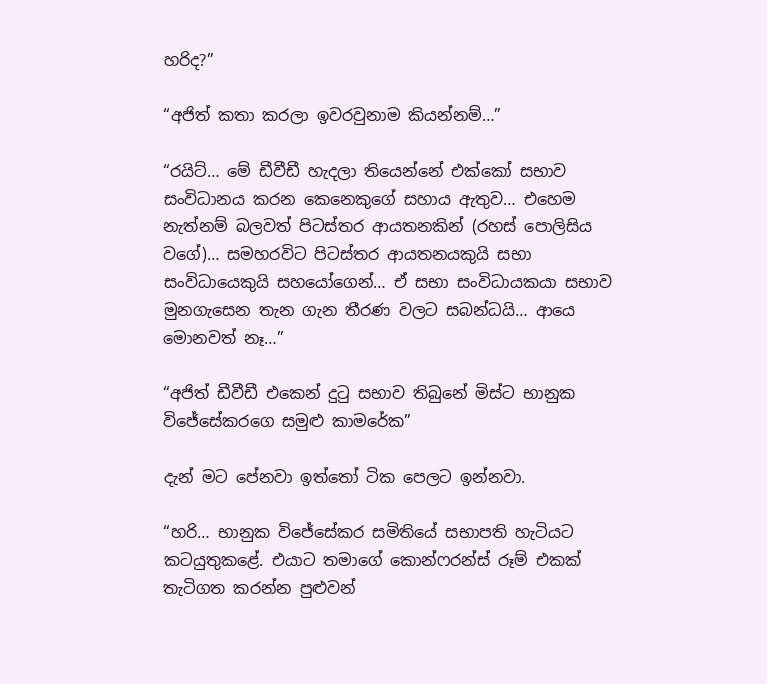හරිද?”

“අජිත් කතා කරලා ඉවරවුනාම කියන්නම්…”

“රයිට්… මේ ඩීවීඩී හැදලා තියෙන්නේ එක්කෝ සභාව සංවිධානය කරන කෙනෙකුගේ සහාය ඇතුව… එහෙම නැත්නම් බලවත් පිටස්තර ආයතනකින් (රහස් පොලිසිය වගේ)… සමහරවිට පිටස්තර ආයතනයකුයි සභා සංවිධායෙකුයි සහයෝගෙන්… ඒ සභා සංවිධායකයා සභාව මුනගැසෙන තැන ගැන තීරණ වලට සබන්ධයි… ආයෙ මොනවත් නෑ…”

“අජිත් ඩීවීඩී එකෙන් දුටු සභාව තිබුනේ මිස්ට භානුක විජේසේකරගෙ සමුළු කාමරේක”

දැන් මට පේනවා ඉත්තෝ ටික පෙලට ඉන්නවා.

“හරි… භානුක විජේසේකර සමිතියේ සභාපති හැටියට කටයුතුකළේ. එයාට තමාගේ කොන්ෆරන්ස් රූම් එකක් තැටිගත කරන්න පුළුවන්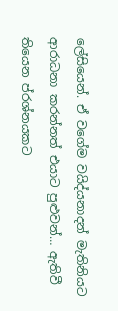ලේසියෙන්. ඒ වගේම වයිද්යනාදන් මැතිනියට ආරාධනා කරන්නත් එයාට පුළුවන්… ඇතිවී තියෙන ප්රශ්නයකට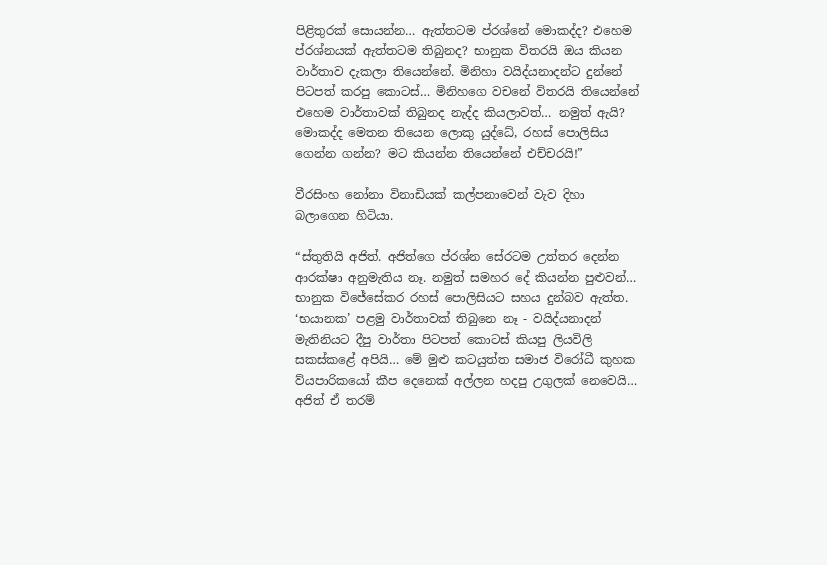පිළිතුරක් සොයන්න… ඇත්තටම ප්රශ්නේ මොකද්ද? එහෙම ප්රශ්නයක් ඇත්තටම තිබුනද? භානුක විතරයි ඔය කියන වාර්තාව දැකලා තියෙන්නේ. මිනිහා වයිද්යනාදන්ට දුන්නේ පිටපත් කරපු කොටස්… මිනිහගෙ වචනේ විතරයි තියෙන්නේ එහෙම වාර්තාවක් තිබුනද නැද්ද කියලාවත්… නමුත් ඇයි? මොකද්ද මෙතන තියෙන ලොකු යුද්ධේ, රහස් පොලිසිය ගෙන්න ගන්න? මට කියන්න තියෙන්නේ එච්චරයි!”

වීරසිංහ නෝනා විනාඩියක් කල්පනාවෙන් වැව දිහා බලාගෙන හිටියා.

“ස්තුතියි අජිත්. අජිත්ගෙ ප්රශ්න සේරටම උත්තර දෙන්න ආරක්ෂා අනුමැතිය නෑ. නමුත් සමහර දේ කියන්න පුළුවන්… භානුක විජේසේකර රහස් පොලිසියට සහය දුන්බව ඇත්ත. ‘භයානක’ පළමු වාර්තාවක් තිබුනෙ නෑ - වයිද්යනාදන් මැතිනියට දීපු වාර්තා පිටපත් කොටස් කියපු ලියවිලි සකස්කළේ අපියි… මේ මුළු කටයුත්ත සමාජ විරෝධී කුහක ව්යපාරිකයෝ කීප දෙනෙක් අල්ලන හදපු උගුලක් නෙවෙයි… අජිත් ඒ තරම්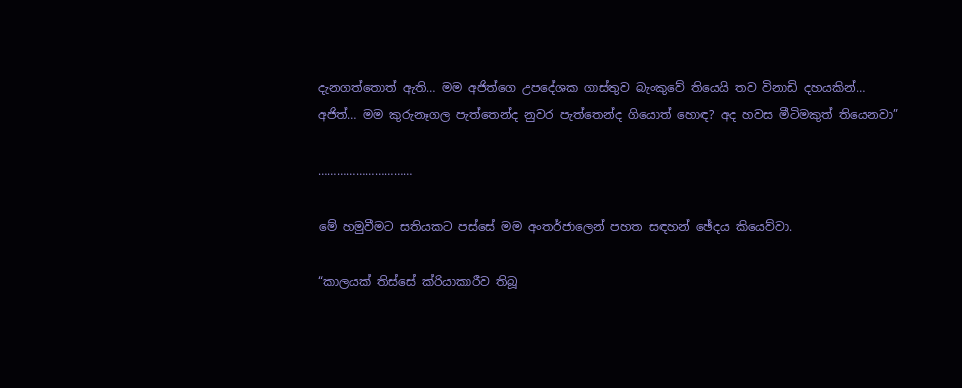දැනගත්තොත් ඇති… මම අජිත්ගෙ උපදේශක ගාස්තුව බැංකුවේ තියෙයි තව විනාඩි දහයකින්… අජිත්… මම කුරුනෑගල පැත්තෙන්ද නුවර පැත්තෙන්ද ගියොත් හොඳ? අද හවස මීටිමකුත් තියෙනවා”

…………………………

මේ හමුවීමට සතියකට පස්සේ මම අංතර්ජාලෙන් පහත සඳහන් ඡේදය කියෙව්වා.

“කාලයක් තිස්සේ ක්රියාකාරීව තිබූ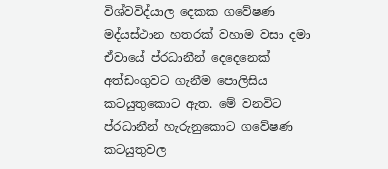විශ්වවිද්යාල දෙකක ගවේෂණ මද්යස්ථාන හතරක් වහාම වසා දමා ඒවායේ ප්රධානීන් දෙදෙනෙක් අත්ඩංගුවට ගැනීම පොලිසිය කටයුතුකොට ඇත. මේ වනවිට ප්රධානීන් හැරුනුකොට ගවේෂණ කටයුතුවල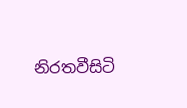නිරතවීසිටි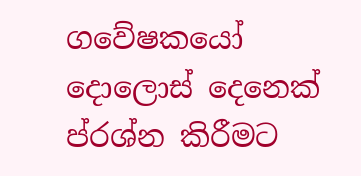ගවේෂකයෝ දොලොස් දෙනෙක් ප්රශ්න කිරීමට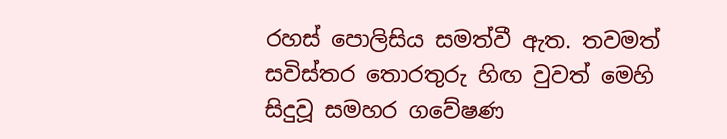රහස් පොලිසිය සමත්වී ඇත. තවමත් සවිස්තර තොරතුරු හිඟ වුවත් මෙහි සිදුවූ සමහර ගවේෂණ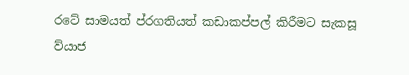රටේ සාමයත් ප්රගතියත් කඩාකප්පල් කිරීමට සැකසූ ව්යාජ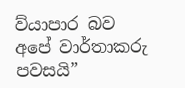ව්යාපාර බව අපේ වාර්තාකරු පවසයි”